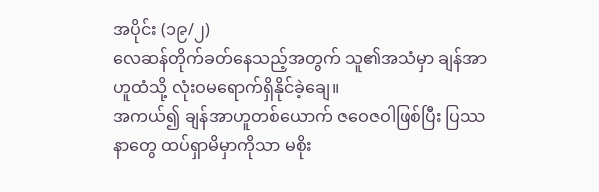အပိုင်း (၁၉/၂)
လေဆန်တိုက်ခတ်နေသည့်အတွက် သူ၏အသံမှာ ချန်အာဟူထံသို့ လုံးဝမရောက်ရှိနိုင်ခဲ့ချေ။
အကယ်၍ ချန်အာဟူတစ်ယောက် ဇဝေဇဝါဖြစ်ပြီး ပြဿနာတွေ ထပ်ရှာမိမှာကိုသာ မစိုး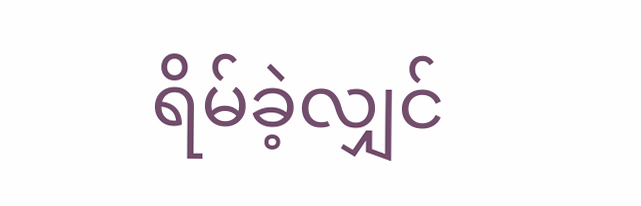ရိမ်ခဲ့လျှင်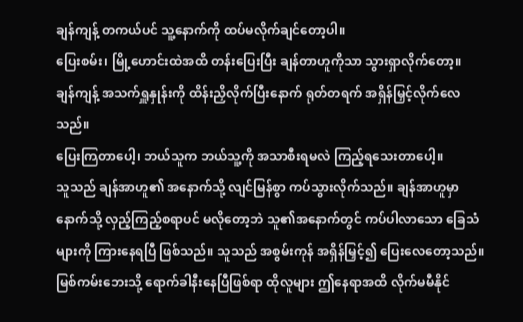ချန်ကျန့် တကယ်ပင် သူ့နောက်ကို ထပ်မလိုက်ချင်တော့ပါ။
ပြေးစမ်း၊ မြို့ဟောင်းထဲအထိ တန်းပြေးပြီး ချန်တာဟူကိုသာ သွားရှာလိုက်တော့။
ချန်ကျန့် အသက်ရှူနှုန်းကို ထိန်းညှိလိုက်ပြီးနောက် ရုတ်တရက် အရှိန်မြှင့်လိုက်လေသည်။
ပြေးကြတာပေါ့၊ ဘယ်သူက ဘယ်သူ့ကို အသာစီးရမလဲ ကြည့်ရသေးတာပေါ့။
သူသည် ချန်အာဟူ၏ အနောက်သို့ လျင်မြန်စွာ ကပ်သွားလိုက်သည်။ ချန်အာဟူမှာ နောက်သို့ လှည့်ကြည့်စရာပင် မလိုတော့ဘဲ သူ၏အနောက်တွင် ကပ်ပါလာသော ခြေသံများကို ကြားနေရပြီ ဖြစ်သည်။ သူသည် အစွမ်းကုန် အရှိန်မြှင့်၍ ပြေးလေတော့သည်။ မြစ်ကမ်းဘေးသို့ ရောက်ခါနီးနေပြီဖြစ်ရာ ထိုလူများ ဤနေရာအထိ လိုက်မမီနိုင်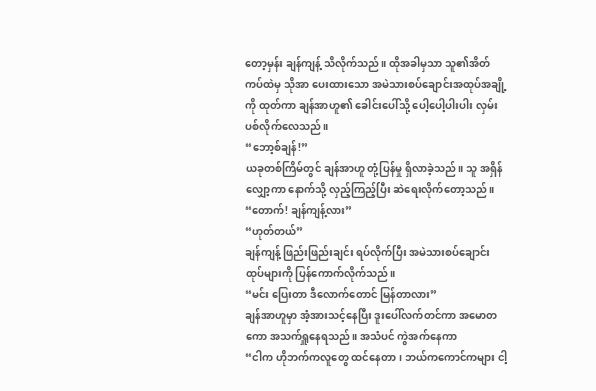တော့မှန်း ချန်ကျန့် သိလိုက်သည်။ ထိုအခါမှသာ သူ၏အိတ်ကပ်ထဲမှ သိုအာ ပေးထားသော အမဲသားစပ်ချောင်းအထုပ်အချို့ကို ထုတ်ကာ ချန်အာဟူ၏ ခေါင်းပေါ်သို့ ပေါ့ပေါ့ပါးပါး လှမ်းပစ်လိုက်လေသည်။
“ဘော့စ်ချန်!”
ယခုတစ်ကြိမ်တွင် ချန်အာဟူ တုံ့ပြန်မှု ရှိလာခဲ့သည်။ သူ အရှိန်လျှော့ကာ နောက်သို့ လှည့်ကြည့်ပြီး ဆဲရေးလိုက်တော့သည်။
“တောက်! ချန်ကျန့်လား”
“ဟုတ်တယ်”
ချန်ကျန့် ဖြည်းဖြည်းချင်း ရပ်လိုက်ပြီး အမဲသားစပ်ချောင်းထုပ်များကို ပြန်ကောက်လိုက်သည်။
“မင်း ပြေးတာ ဒီလောက်တောင် မြန်တာလား”
ချန်အာဟူမှာ အံ့အားသင့်နေပြီး ဒူးပေါ်လက်တင်ကာ အမောတကော အသက်ရှူနေရသည်။ အသံပင် ကွဲအက်နေကာ
“ငါက ဟိုဘက်ကလူတွေ ထင်နေတာ၊ ဘယ်ကကောင်ကများ ငါ့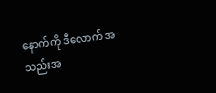နောက်ကို ဒီလောက် အသည်းအ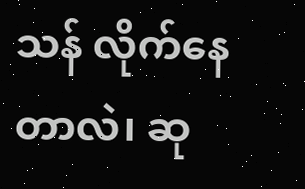သန် လိုက်နေတာလဲ၊ ဆု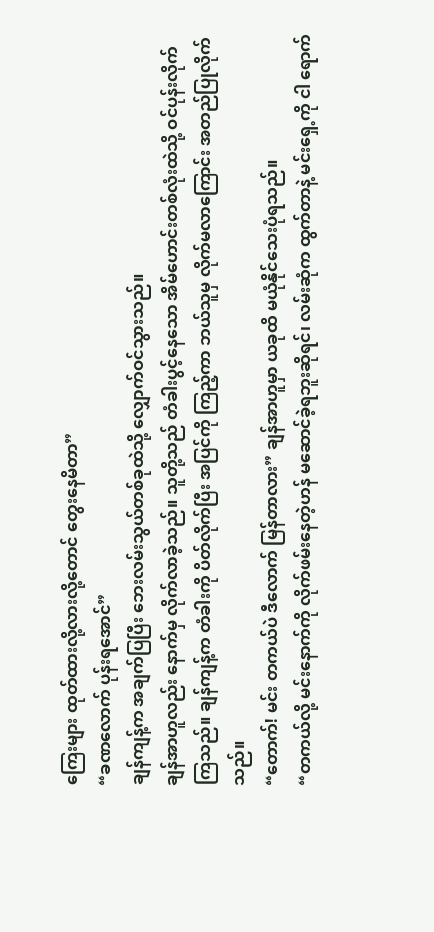ကြေးများ ထုတ်ထားလို့လားလို့တောင် တွေးနေမိတာ”
“ခဏလောက် ပုန်းရအောင်”
ချန်ကျန့်က အချက်ပြပြီး ဘေးလမ်းသွယ်တစ်ခုထဲသို့ လျှောက်ဝင်သွားသည်။
ချန်အာဟူလည်း နောက်မှ လိုက်လာခဲ့သည်။ သူတို့သည် တံခါးပွင့်နေသော အိမ်ဟောင်းတစ်လုံးထဲသို့ ဝင်ပုန်းလိုက်ကြသည်။ ချန်ကျန့်က တံခါးကို ပိတ်လိုက်ပြီး အပြင်ကို ကြည့်ကာ ဘယ်သူမှ လိုက်မလာကြောင်း အတည်ပြုလိုက်သည်။
“တောက်! မင်း တကယ်ပဲ ဒီလောက် မြန်တာလား” ချန်အာဟူမှာ ယခုထိ မယုံနိုင်သေးပုံရသည်။
“တကယ်လို့ မင်းနောက်ကို လိုက်ဖမ်းနေတဲ့ဟန် မဆောင်ခဲ့ရဘူးဆိုရင်၊ လမ်းဆုံက ထွက်တာနဲ့ မင်းရှေ့ကို ငါ ရောက်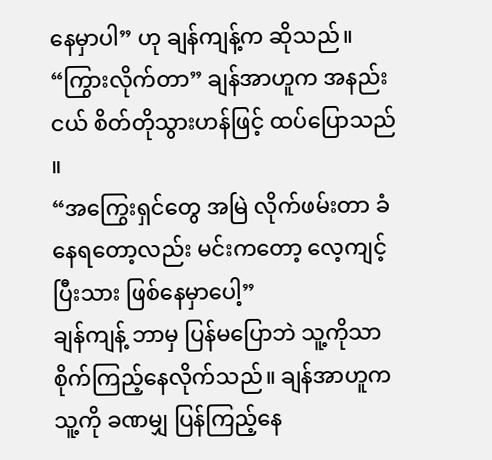နေမှာပါ” ဟု ချန်ကျန့်က ဆိုသည်။
“ကြွားလိုက်တာ” ချန်အာဟူက အနည်းငယ် စိတ်တိုသွားဟန်ဖြင့် ထပ်ပြောသည် ။
“အကြွေးရှင်တွေ အမြဲ လိုက်ဖမ်းတာ ခံနေရတော့လည်း မင်းကတော့ လေ့ကျင့်ပြီးသား ဖြစ်နေမှာပေါ့”
ချန်ကျန့် ဘာမှ ပြန်မပြောဘဲ သူ့ကိုသာ စိုက်ကြည့်နေလိုက်သည်။ ချန်အာဟူက သူ့ကို ခဏမျှ ပြန်ကြည့်နေ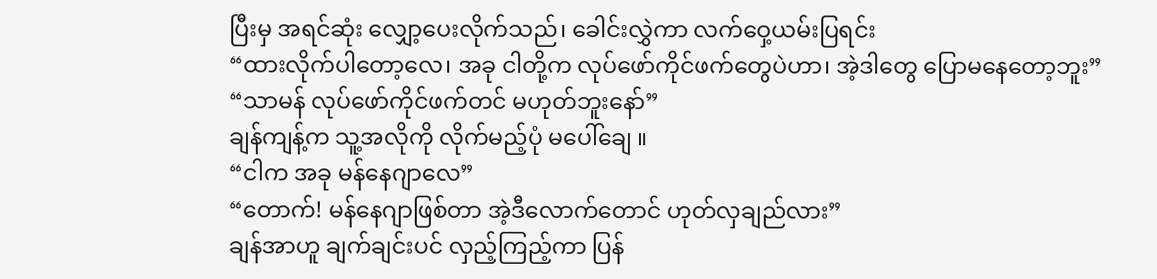ပြီးမှ အရင်ဆုံး လျှော့ပေးလိုက်သည်၊ ခေါင်းလွှဲကာ လက်ဝှေ့ယမ်းပြရင်း
“ထားလိုက်ပါတော့လေ၊ အခု ငါတို့က လုပ်ဖော်ကိုင်ဖက်တွေပဲဟာ၊ အဲ့ဒါတွေ ပြောမနေတော့ဘူး”
“သာမန် လုပ်ဖော်ကိုင်ဖက်တင် မဟုတ်ဘူးနော်”
ချန်ကျန့်က သူ့အလိုကို လိုက်မည့်ပုံ မပေါ်ချေ ။
“ငါက အခု မန်နေဂျာလေ”
“တောက်! မန်နေဂျာဖြစ်တာ အဲ့ဒီလောက်တောင် ဟုတ်လှချည်လား”
ချန်အာဟူ ချက်ချင်းပင် လှည့်ကြည့်ကာ ပြန်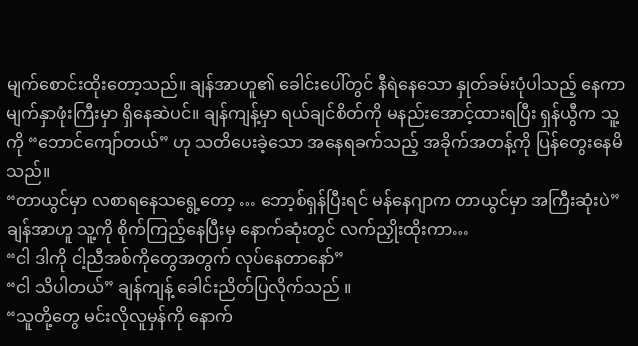မျက်စောင်းထိုးတော့သည်။ ချန်အာဟူ၏ ခေါင်းပေါ်တွင် နီရဲနေသော နှုတ်ခမ်းပုံပါသည့် နေကာမျက်နှာဖုံးကြီးမှာ ရှိနေဆဲပင်။ ချန်ကျန့်မှာ ရယ်ချင်စိတ်ကို မနည်းအောင့်ထားရပြီး ရှန်ယွီက သူ့ကို “ဘောင်ကျော်တယ်” ဟု သတိပေးခဲ့သော အနေရခက်သည့် အခိုက်အတန့်ကို ပြန်တွေးနေမိသည်။
“တာယွင်မှာ လစာရနေသရွေ့တော့ … ဘော့စ်ရှန်ပြီးရင် မန်နေဂျာက တာယွင်မှာ အကြီးဆုံးပဲ”
ချန်အာဟူ သူ့ကို စိုက်ကြည့်နေပြီးမှ နောက်ဆုံးတွင် လက်ညှိုးထိုးကာ…
“ငါ ဒါကို ငါ့ညီအစ်ကိုတွေအတွက် လုပ်နေတာနော်”
“ငါ သိပါတယ်” ချန်ကျန့် ခေါင်းညိတ်ပြလိုက်သည် ။
“သူတို့တွေ မင်းလိုလူမှန်ကို နောက်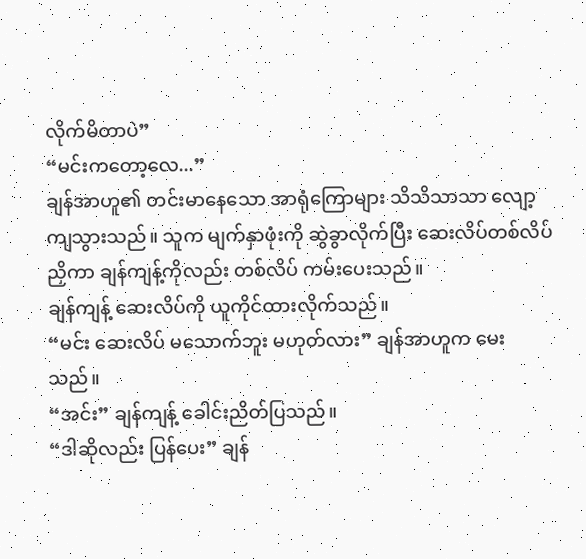လိုက်မိတာပဲ”
“မင်းကတော့လေ...”
ချန်အာဟူ၏ တင်းမာနေသော အာရုံကြောများ သိသိသာသာ လျော့ကျသွားသည်။ သူက မျက်နှာဖုံးကို ဆွဲခွာလိုက်ပြီး ဆေးလိပ်တစ်လိပ် ညှိကာ ချန်ကျန့်ကိုလည်း တစ်လိပ် ကမ်းပေးသည်။
ချန်ကျန့် ဆေးလိပ်ကို ယူကိုင်ထားလိုက်သည်။
“မင်း ဆေးလိပ် မသောက်ဘူး မဟုတ်လား” ချန်အာဟူက မေးသည်။
“အင်း” ချန်ကျန့် ခေါင်းညိတ်ပြသည်။
“ဒါဆိုလည်း ပြန်ပေး” ချန်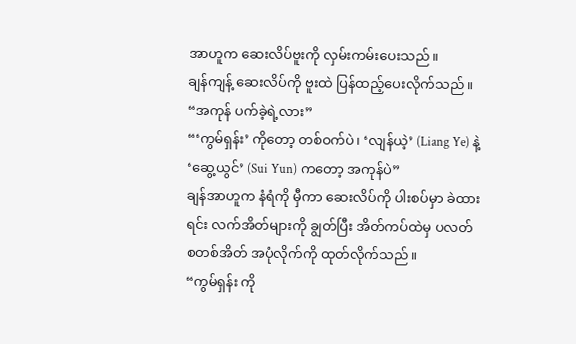အာဟူက ဆေးလိပ်ဗူးကို လှမ်းကမ်းပေးသည်။
ချန်ကျန့် ဆေးလိပ်ကို ဗူးထဲ ပြန်ထည့်ပေးလိုက်သည် ။
“အကုန် ပက်ခဲ့ရဲ့လား”
“‘ကွမ်ရှန်း’ ကိုတော့ တစ်ဝက်ပဲ၊ ‘လျန်ယဲ့’ (Liang Ye) နဲ့ ‘ဆွေ့ယွင်’ (Sui Yun) ကတော့ အကုန်ပဲ”
ချန်အာဟူက နံရံကို မှီကာ ဆေးလိပ်ကို ပါးစပ်မှာ ခဲထားရင်း လက်အိတ်များကို ချွတ်ပြီး အိတ်ကပ်ထဲမှ ပလတ်စတစ်အိတ် အပုံလိုက်ကို ထုတ်လိုက်သည်။
“ကွမ်ရှန်း ကို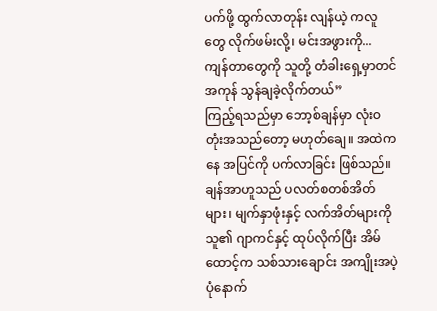ပက်ဖို့ ထွက်လာတုန်း လျန်ယဲ့ ကလူတွေ လိုက်ဖမ်းလို့၊ မင်းအဖွားကို... ကျန်တာတွေကို သူတို့ တံခါးရှေ့မှာတင် အကုန် သွန်ချခဲ့လိုက်တယ်”
ကြည့်ရသည်မှာ ဘော့စ်ချန်မှာ လုံးဝ တုံးအသည်တော့ မဟုတ်ချေ။ အထဲကနေ အပြင်ကို ပက်လာခြင်း ဖြစ်သည်။ ချန်အာဟူသည် ပလတ်စတစ်အိတ်များ၊ မျက်နှာဖုံးနှင့် လက်အိတ်များကို သူ၏ ဂျာကင်နှင့် ထုပ်လိုက်ပြီး အိမ်ထောင့်က သစ်သားချောင်း အကျိုးအပဲ့ပုံနောက်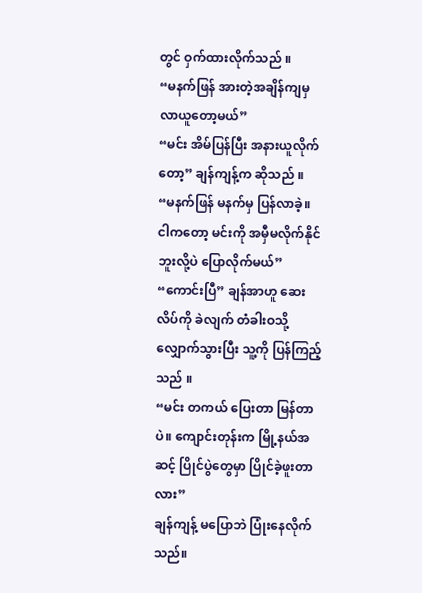တွင် ဝှက်ထားလိုက်သည် ။
“မနက်ဖြန် အားတဲ့အချိန်ကျမှ လာယူတော့မယ်”
“မင်း အိမ်ပြန်ပြီး အနားယူလိုက်တော့” ချန်ကျန့်က ဆိုသည် ။
“မနက်ဖြန် မနက်မှ ပြန်လာခဲ့။ ငါကတော့ မင်းကို အမှီမလိုက်နိုင်ဘူးလို့ပဲ ပြောလိုက်မယ်”
“ကောင်းပြီ” ချန်အာဟူ ဆေးလိပ်ကို ခဲလျက် တံခါးဝသို့ လျှောက်သွားပြီး သူ့ကို ပြန်ကြည့်သည် ။
“မင်း တကယ် ပြေးတာ မြန်တာပဲ။ ကျောင်းတုန်းက မြို့နယ်အဆင့် ပြိုင်ပွဲတွေမှာ ပြိုင်ခဲ့ဖူးတာလား”
ချန်ကျန့် မပြောဘဲ ပြုံးနေလိုက်သည်။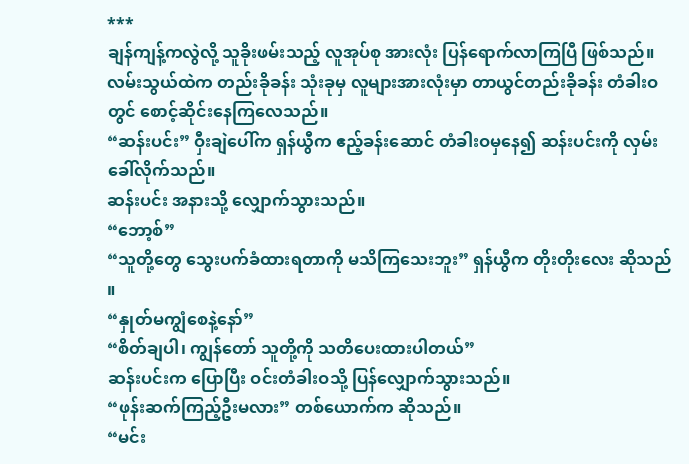***
ချန်ကျန့်ကလွဲလို့ သူခိုးဖမ်းသည့် လူအုပ်စု အားလုံး ပြန်ရောက်လာကြပြီ ဖြစ်သည်။ လမ်းသွယ်ထဲက တည်းခိုခန်း သုံးခုမှ လူများအားလုံးမှာ တာယွင်တည်းခိုခန်း တံခါးဝတွင် စောင့်ဆိုင်းနေကြလေသည်။
“ဆန်းပင်း” ဝှီးချဲပေါ်က ရှန်ယွီက ဧည့်ခန်းဆောင် တံခါးဝမှနေ၍ ဆန်းပင်းကို လှမ်းခေါ်လိုက်သည်။
ဆန်းပင်း အနားသို့ လျှောက်သွားသည်။
“ဘော့စ်”
“သူတို့တွေ သွေးပက်ခံထားရတာကို မသိကြသေးဘူး” ရှန်ယွီက တိုးတိုးလေး ဆိုသည် ။
“နှုတ်မကျွံစေနဲ့နော်”
“စိတ်ချပါ၊ ကျွန်တော် သူတို့ကို သတိပေးထားပါတယ်”
ဆန်းပင်းက ပြောပြီး ဝင်းတံခါးဝသို့ ပြန်လျှောက်သွားသည်။
“ဖုန်းဆက်ကြည့်ဦးမလား” တစ်ယောက်က ဆိုသည်။
“မင်း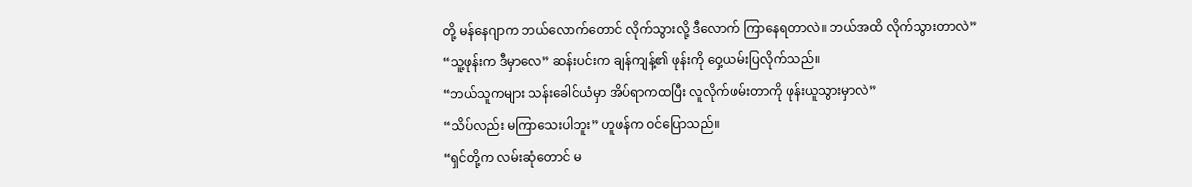တို့ မန်နေဂျာက ဘယ်လောက်တောင် လိုက်သွားလို့ ဒီလောက် ကြာနေရတာလဲ။ ဘယ်အထိ လိုက်သွားတာလဲ”
“သူ့ဖုန်းက ဒီမှာလေ” ဆန်းပင်းက ချန်ကျန့်၏ ဖုန်းကို ဝှေ့ယမ်းပြလိုက်သည်။
“ဘယ်သူကများ သန်းခေါင်ယံမှာ အိပ်ရာကထပြီး လူလိုက်ဖမ်းတာကို ဖုန်းယူသွားမှာလဲ”
“သိပ်လည်း မကြာသေးပါဘူး” ဟူဖန်က ဝင်ပြောသည်။
“ရှင်တို့က လမ်းဆုံတောင် မ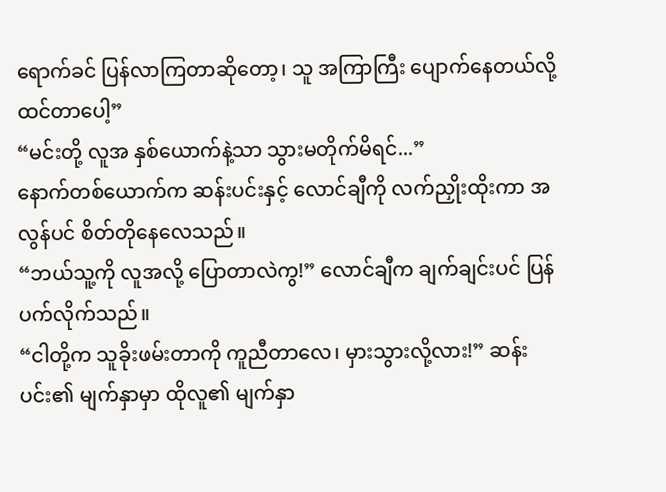ရောက်ခင် ပြန်လာကြတာဆိုတော့၊ သူ အကြာကြီး ပျောက်နေတယ်လို့ ထင်တာပေါ့”
“မင်းတို့ လူအ နှစ်ယောက်နဲ့သာ သွားမတိုက်မိရင်...”
နောက်တစ်ယောက်က ဆန်းပင်းနှင့် လောင်ချီကို လက်ညှိုးထိုးကာ အလွန်ပင် စိတ်တိုနေလေသည်။
“ဘယ်သူ့ကို လူအလို့ ပြောတာလဲကွ!” လောင်ချီက ချက်ချင်းပင် ပြန်ပက်လိုက်သည်။
“ငါတို့က သူခိုးဖမ်းတာကို ကူညီတာလေ၊ မှားသွားလို့လား!” ဆန်းပင်း၏ မျက်နှာမှာ ထိုလူ၏ မျက်နှာ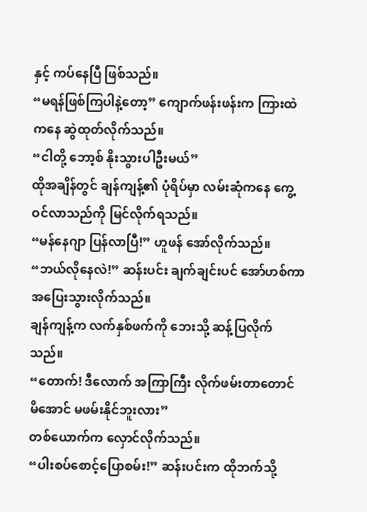နှင့် ကပ်နေပြီ ဖြစ်သည်။
“မရန်ဖြစ်ကြပါနဲ့တော့” ကျောက်ဖန်းဖန်းက ကြားထဲကနေ ဆွဲထုတ်လိုက်သည်။
“ငါတို့ ဘော့စ် နိုးသွားပါဦးမယ်”
ထိုအချိန်တွင် ချန်ကျန့်၏ ပုံရိပ်မှာ လမ်းဆုံကနေ ကွေ့ဝင်လာသည်ကို မြင်လိုက်ရသည်။
“မန်နေဂျာ ပြန်လာပြီ!” ဟူဖန် အော်လိုက်သည်။
“ဘယ်လိုနေလဲ!” ဆန်းပင်း ချက်ချင်းပင် အော်ဟစ်ကာ အပြေးသွားလိုက်သည်။
ချန်ကျန့်က လက်နှစ်ဖက်ကို ဘေးသို့ ဆန့်ပြလိုက်သည်။
“တောက်! ဒီလောက် အကြာကြီး လိုက်ဖမ်းတာတောင် မိအောင် မဖမ်းနိုင်ဘူးလား”
တစ်ယောက်က လှောင်လိုက်သည်။
“ပါးစပ်စောင့်ပြောစမ်း!” ဆန်းပင်းက ထိုဘက်သို့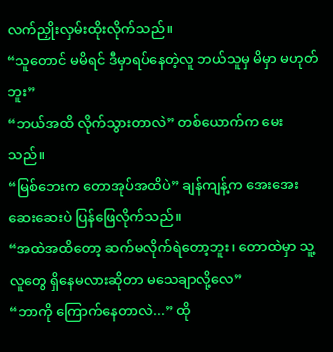လက်ညှိုးလှမ်းထိုးလိုက်သည်။
“သူတောင် မမိရင် ဒီမှာရပ်နေတဲ့လူ ဘယ်သူမှ မိမှာ မဟုတ်ဘူး”
“ဘယ်အထိ လိုက်သွားတာလဲ” တစ်ယောက်က မေးသည်။
“မြစ်ဘေးက တောအုပ်အထိပဲ” ချန်ကျန့်က အေးအေးဆေးဆေးပဲ ပြန်ဖြေလိုက်သည်။
“အထဲအထိတော့ ဆက်မလိုက်ရဲတော့ဘူး၊ တောထဲမှာ သူ့လူတွေ ရှိနေမလားဆိုတာ မသေချာလို့လေ”
“ဘာကို ကြောက်နေတာလဲ...” ထို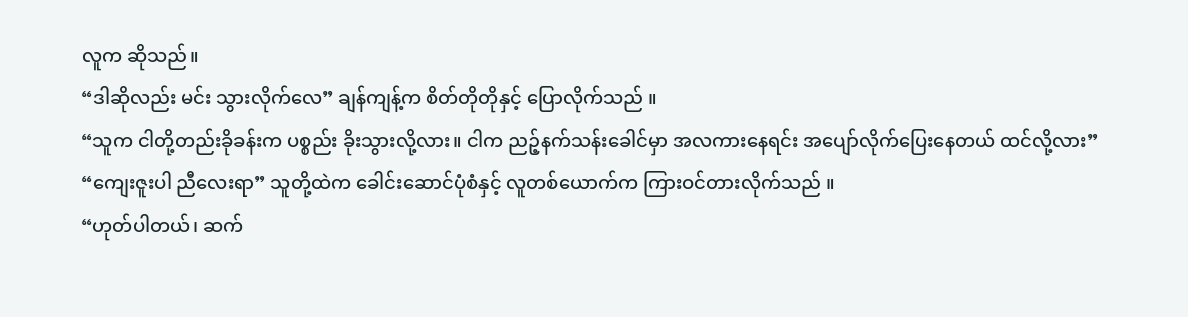လူက ဆိုသည်။
“ဒါဆိုလည်း မင်း သွားလိုက်လေ” ချန်ကျန့်က စိတ်တိုတိုနှင့် ပြောလိုက်သည် ။
“သူက ငါတို့တည်းခိုခန်းက ပစ္စည်း ခိုးသွားလို့လား။ ငါက ညဉ့်နက်သန်းခေါင်မှာ အလကားနေရင်း အပျော်လိုက်ပြေးနေတယ် ထင်လို့လား”
“ကျေးဇူးပါ ညီလေးရာ” သူတို့ထဲက ခေါင်းဆောင်ပုံစံနှင့် လူတစ်ယောက်က ကြားဝင်တားလိုက်သည် ။
“ဟုတ်ပါတယ်၊ ဆက်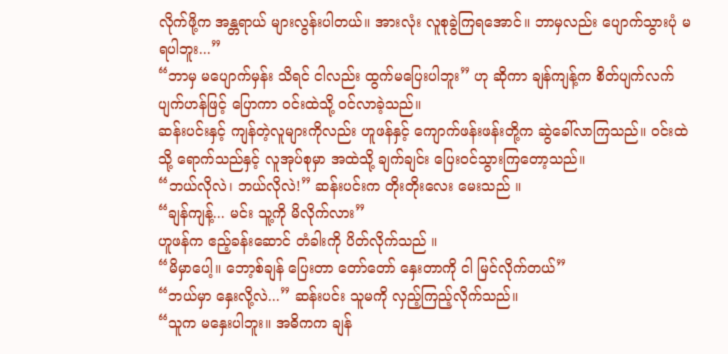လိုက်ဖို့က အန္တရာယ် များလွန်းပါတယ်။ အားလုံး လူစုခွဲကြရအောင်။ ဘာမှလည်း ပျောက်သွားပုံ မရပါဘူး...”
“ဘာမှ မပျောက်မှန်း သိရင် ငါလည်း ထွက်မပြေးပါဘူး” ဟု ဆိုကာ ချန်ကျန့်က စိတ်ပျက်လက်ပျက်ဟန်ဖြင့် ပြောကာ ဝင်းထဲသို့ ဝင်လာခဲ့သည်။
ဆန်းပင်းနှင့် ကျန်တဲ့လူများကိုလည်း ဟူဖန်နှင့် ကျောက်ဖန်းဖန်းတို့က ဆွဲခေါ်လာကြသည်။ ဝင်းထဲသို့ ရောက်သည်နှင့် လူအုပ်စုမှာ အထဲသို့ ချက်ချင်း ပြေးဝင်သွားကြတော့သည်။
“ဘယ်လိုလဲ၊ ဘယ်လိုလဲ!” ဆန်းပင်းက တိုးတိုးလေး မေးသည် ။
“ချန်ကျန့်... မင်း သူ့ကို မိလိုက်လား”
ဟူဖန်က ဧည့်ခန်းဆောင် တံခါးကို ပိတ်လိုက်သည် ။
“မိမှာပေါ့။ ဘော့စ်ချန် ပြေးတာ တော်တော် နှေးတာကို ငါ မြင်လိုက်တယ်”
“ဘယ်မှာ နှေးလို့လဲ...” ဆန်းပင်း သူမကို လှည့်ကြည့်လိုက်သည်။
“သူက မနှေးပါဘူး။ အဓိကက ချန်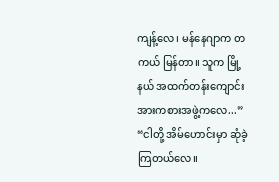ကျန့်လေ၊ မန်နေဂျာက တကယ် မြန်တာ။ သူက မြို့နယ် အထက်တန်းကျောင်း အားကစားအဖွဲ့ကလေ...”
“ငါတို့ အိမ်ဟောင်းမှာ ဆုံခဲ့ကြတယ်လေ။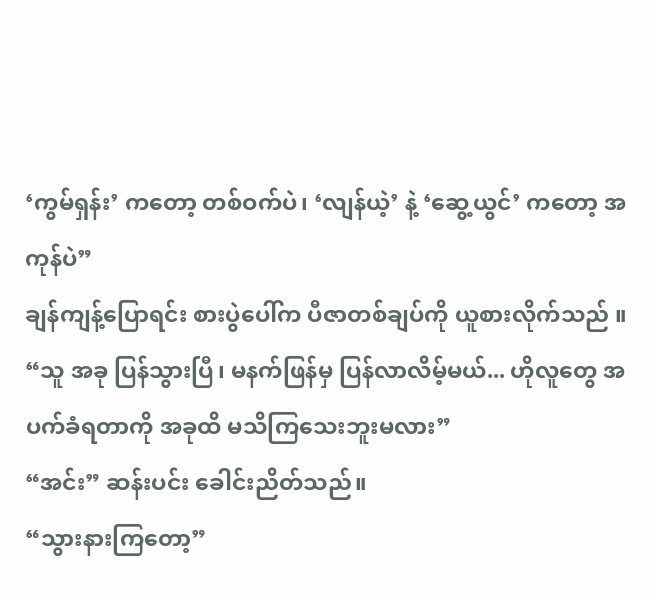‘ကွမ်ရှန်း’ ကတော့ တစ်ဝက်ပဲ၊ ‘လျန်ယဲ့’ နဲ့ ‘ဆွေ့ယွင်’ ကတော့ အကုန်ပဲ”
ချန်ကျန့်ပြောရင်း စားပွဲပေါ်က ပီဇာတစ်ချပ်ကို ယူစားလိုက်သည် ။
“သူ အခု ပြန်သွားပြီ၊ မနက်ဖြန်မှ ပြန်လာလိမ့်မယ်... ဟိုလူတွေ အပက်ခံရတာကို အခုထိ မသိကြသေးဘူးမလား”
“အင်း” ဆန်းပင်း ခေါင်းညိတ်သည်။
“သွားနားကြတော့”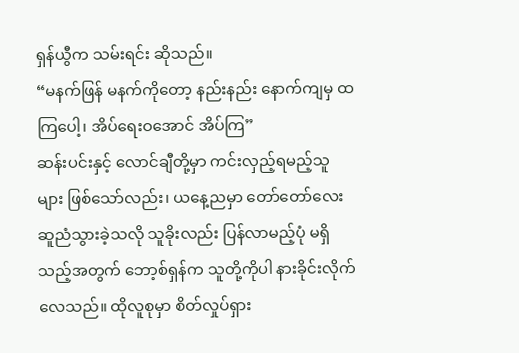ရှန်ယွီက သမ်းရင်း ဆိုသည်။
“မနက်ဖြန် မနက်ကိုတော့ နည်းနည်း နောက်ကျမှ ထကြပေါ့၊ အိပ်ရေးဝအောင် အိပ်ကြ”
ဆန်းပင်းနှင့် လောင်ချီတို့မှာ ကင်းလှည့်ရမည့်သူများ ဖြစ်သော်လည်း၊ ယနေ့ညမှာ တော်တော်လေး ဆူညံသွားခဲ့သလို သူခိုးလည်း ပြန်လာမည့်ပုံ မရှိသည့်အတွက် ဘော့စ်ရှန်က သူတို့ကိုပါ နားခိုင်းလိုက်လေသည်။ ထိုလူစုမှာ စိတ်လှုပ်ရှား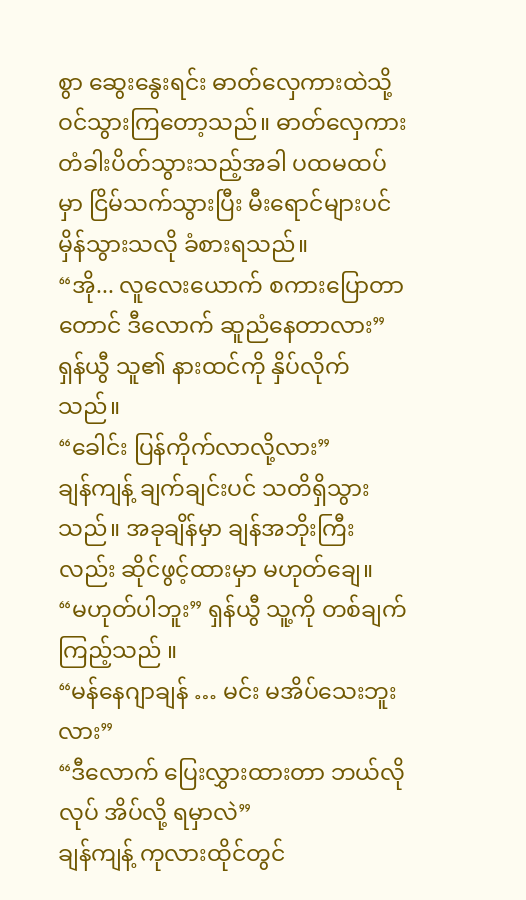စွာ ဆွေးနွေးရင်း ဓာတ်လှေကားထဲသို့ ဝင်သွားကြတော့သည်။ ဓာတ်လှေကား တံခါးပိတ်သွားသည့်အခါ ပထမထပ်မှာ ငြိမ်သက်သွားပြီး မီးရောင်များပင် မှိန်သွားသလို ခံစားရသည်။
“အို... လူလေးယောက် စကားပြောတာတောင် ဒီလောက် ဆူညံနေတာလား”
ရှန်ယွီ သူ၏ နားထင်ကို နှိပ်လိုက်သည်။
“ခေါင်း ပြန်ကိုက်လာလို့လား”
ချန်ကျန့် ချက်ချင်းပင် သတိရှိသွားသည်။ အခုချိန်မှာ ချန်အဘိုးကြီးလည်း ဆိုင်ဖွင့်ထားမှာ မဟုတ်ချေ။
“မဟုတ်ပါဘူး” ရှန်ယွီ သူ့ကို တစ်ချက်ကြည့်သည် ။
“မန်နေဂျာချန် … မင်း မအိပ်သေးဘူးလား”
“ဒီလောက် ပြေးလွှားထားတာ ဘယ်လိုလုပ် အိပ်လို့ ရမှာလဲ”
ချန်ကျန့် ကုလားထိုင်တွင်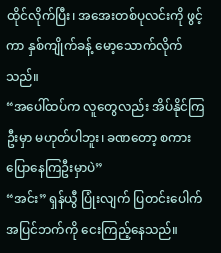ထိုင်လိုက်ပြီး၊ အအေးတစ်ပုလင်းကို ဖွင့်ကာ နှစ်ကျိုက်ခန့် မော့သောက်လိုက်သည်။
“အပေါ်ထပ်က လူတွေလည်း အိပ်နိုင်ကြဦးမှာ မဟုတ်ပါဘူး၊ ခဏတော့ စကားပြောနေကြဦးမှာပဲ”
“အင်း” ရှန်ယွီ ပြုံးလျက် ပြတင်းပေါက် အပြင်ဘက်ကို ငေးကြည့်နေသည်။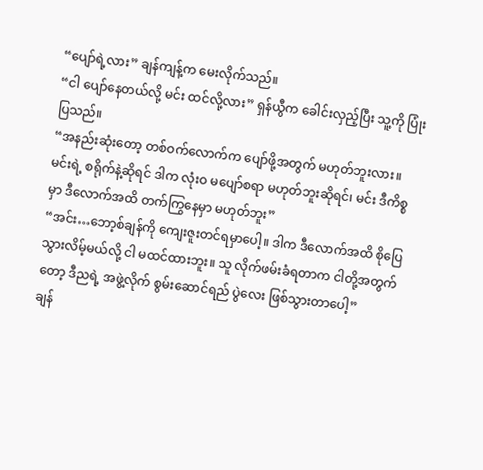“ပျော်ရဲ့လား” ချန်ကျန့်က မေးလိုက်သည်။
“ငါ ပျော်နေတယ်လို့ မင်း ထင်လို့လား” ရှန်ယွီက ခေါင်းလှည့်ပြီး သူ့ကို ပြုံးပြသည်။
“အနည်းဆုံးတော့ တစ်ဝက်လောက်က ပျော်ဖို့အတွက် မဟုတ်ဘူးလား။ မင်းရဲ့ စရိုက်နဲ့ဆိုရင် ဒါက လုံးဝ မပျော်စရာ မဟုတ်ဘူးဆိုရင်၊ မင်း ဒီကိစ္စမှာ ဒီလောက်အထိ တက်ကြွနေမှာ မဟုတ်ဘူး”
“အင်း…ဘော့စ်ချန်ကို ကျေးဇူးတင်ရမှာပေါ့။ ဒါက ဒီလောက်အထိ စိုပြေသွားလိမ့်မယ်လို့ ငါ မထင်ထားဘူး။ သူ လိုက်ဖမ်းခံရတာက ငါတို့အတွက်တော့ ဒီညရဲ့ အဖွဲ့လိုက် စွမ်းဆောင်ရည် ပွဲလေး ဖြစ်သွားတာပေါ့”
ချန်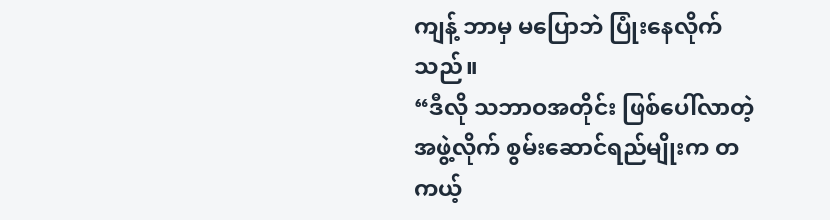ကျန့် ဘာမှ မပြောဘဲ ပြုံးနေလိုက်သည်။
“ဒီလို သဘာဝအတိုင်း ဖြစ်ပေါ်လာတဲ့ အဖွဲ့လိုက် စွမ်းဆောင်ရည်မျိုးက တကယ့်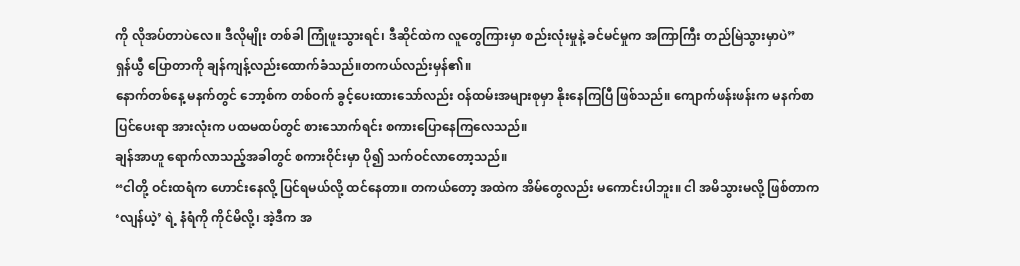ကို လိုအပ်တာပဲလေ။ ဒီလိုမျိုး တစ်ခါ ကြုံဖူးသွားရင်၊ ဒီဆိုင်ထဲက လူတွေကြားမှာ စည်းလုံးမှုနဲ့ ခင်မင်မှုက အကြာကြီး တည်မြဲသွားမှာပဲ”
ရှန်ယွီ ပြောတာကို ချန်ကျန့်လည်းထောက်ခံသည်။တကယ်လည်းမှန်၏။
နောက်တစ်နေ့ မနက်တွင် ဘော့စ်က တစ်ဝက် ခွင့်ပေးထားသော်လည်း ဝန်ထမ်းအများစုမှာ နိုးနေကြပြီ ဖြစ်သည်။ ကျောက်ဖန်းဖန်းက မနက်စာ ပြင်ပေးရာ အားလုံးက ပထမထပ်တွင် စားသောက်ရင်း စကားပြောနေကြလေသည်။
ချန်အာဟူ ရောက်လာသည့်အခါတွင် စကားဝိုင်းမှာ ပို၍ သက်ဝင်လာတော့သည်။
“ငါတို့ ဝင်းထရံက ဟောင်းနေလို့ ပြင်ရမယ်လို့ ထင်နေတာ။ တကယ်တော့ အထဲက အိမ်တွေလည်း မကောင်းပါဘူး။ ငါ အမိသွားမလို့ ဖြစ်တာက ‘လျန်ယဲ့’ ရဲ့ နံရံကို ကိုင်မိလို့၊ အဲ့ဒီက အ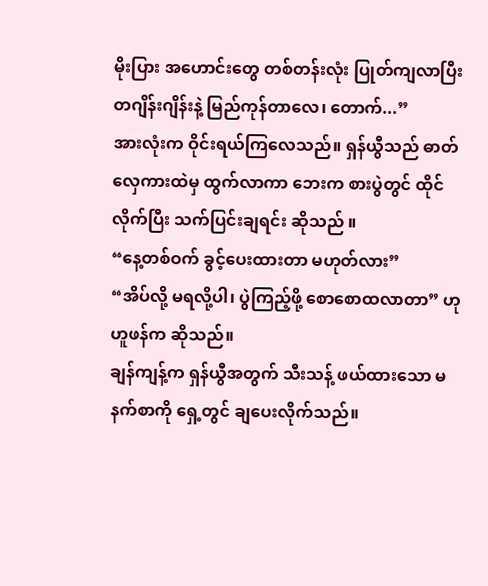မိုးပြား အဟောင်းတွေ တစ်တန်းလုံး ပြုတ်ကျလာပြီး တဂျိန်းဂျိန်းနဲ့ မြည်ကုန်တာလေ၊ တောက်...”
အားလုံးက ဝိုင်းရယ်ကြလေသည်။ ရှန်ယွီသည် ဓာတ်လှေကားထဲမှ ထွက်လာကာ ဘေးက စားပွဲတွင် ထိုင်လိုက်ပြီး သက်ပြင်းချရင်း ဆိုသည် ။
“နေ့တစ်ဝက် ခွင့်ပေးထားတာ မဟုတ်လား”
“အိပ်လို့ မရလို့ပါ၊ ပွဲကြည့်ဖို့ စောစောထလာတာ” ဟု ဟူဖန်က ဆိုသည်။
ချန်ကျန့်က ရှန်ယွီအတွက် သီးသန့် ဖယ်ထားသော မနက်စာကို ရှေ့တွင် ချပေးလိုက်သည်။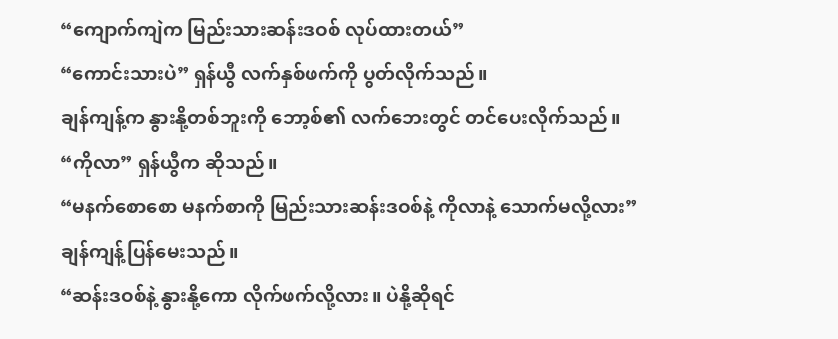“ကျောက်ကျဲက မြည်းသားဆန်းဒဝစ် လုပ်ထားတယ်”
“ကောင်းသားပဲ” ရှန်ယွီ လက်နှစ်ဖက်ကို ပွတ်လိုက်သည်။
ချန်ကျန့်က နွားနို့တစ်ဘူးကို ဘော့စ်၏ လက်ဘေးတွင် တင်ပေးလိုက်သည်။
“ကိုလာ” ရှန်ယွီက ဆိုသည်။
“မနက်စောစော မနက်စာကို မြည်းသားဆန်းဒဝစ်နဲ့ ကိုလာနဲ့ သောက်မလို့လား” ချန်ကျန့်ပြန်မေးသည်။
“ဆန်းဒဝစ်နဲ့ နွားနို့ကော လိုက်ဖက်လို့လား။ ပဲနို့ဆိုရင်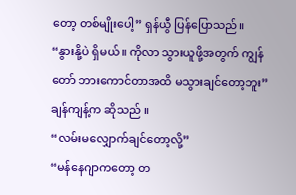တော့ တစ်မျိုးပေါ့” ရှန်ယွီ ပြန်ပြောသည်။
“နွားနို့ပဲ ရှိမယ်။ ကိုလာ သွားယူဖို့အတွက် ကျွန်တော် ဘားကောင်တာအထိ မသွားချင်တော့ဘူး” ချန်ကျန့်က ဆိုသည် ။
“လမ်းမလျှောက်ချင်တော့လို့”
“မန်နေဂျာကတော့ တ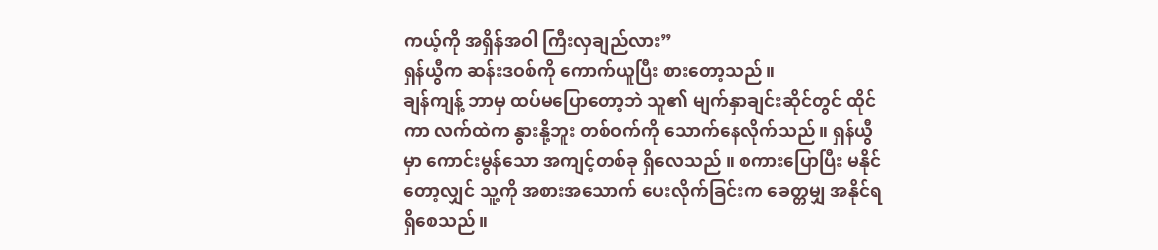ကယ့်ကို အရှိန်အဝါ ကြီးလှချည်လား”
ရှန်ယွီက ဆန်းဒဝစ်ကို ကောက်ယူပြီး စားတော့သည်။
ချန်ကျန့် ဘာမှ ထပ်မပြောတော့ဘဲ သူ၏ မျက်နှာချင်းဆိုင်တွင် ထိုင်ကာ လက်ထဲက နွားနို့ဘူး တစ်ဝက်ကို သောက်နေလိုက်သည်။ ရှန်ယွီမှာ ကောင်းမွန်သော အကျင့်တစ်ခု ရှိလေသည် ။ စကားပြောပြီး မနိုင်တော့လျှင် သူ့ကို အစားအသောက် ပေးလိုက်ခြင်းက ခေတ္တမျှ အနိုင်ရရှိစေသည်။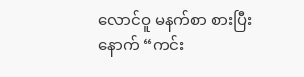လောင်ဝူ မနက်စာ စားပြီးနောက် “ကင်း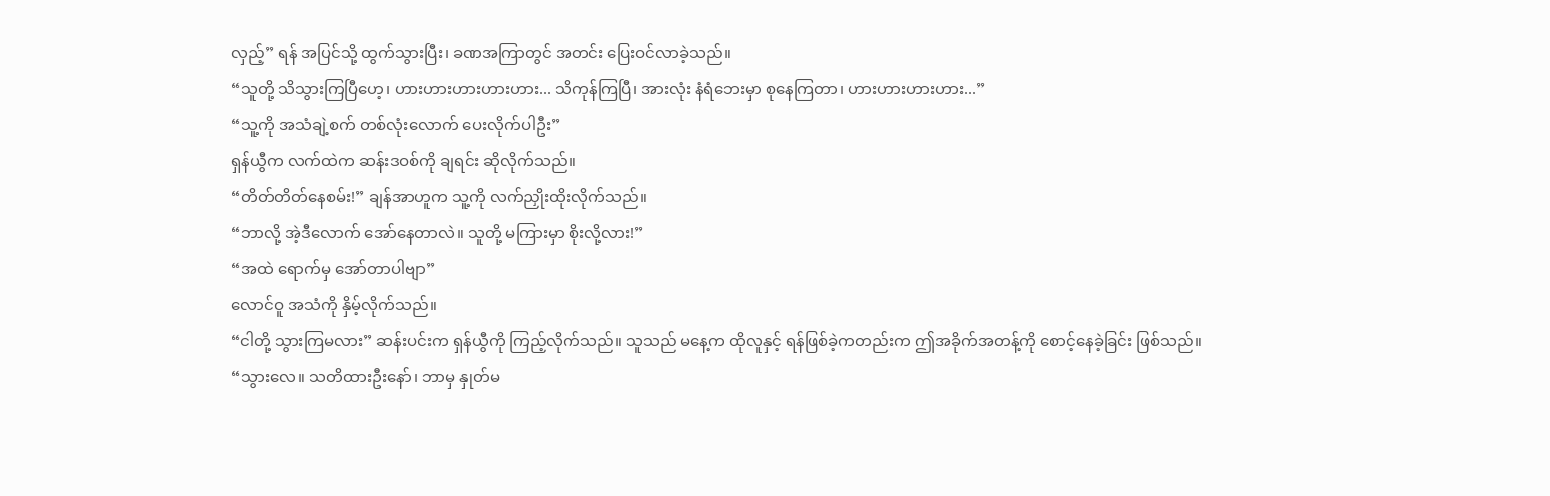လှည့်” ရန် အပြင်သို့ ထွက်သွားပြီး၊ ခဏအကြာတွင် အတင်း ပြေးဝင်လာခဲ့သည်။
“သူတို့ သိသွားကြပြီဟေ့၊ ဟားဟားဟားဟားဟား... သိကုန်ကြပြီ၊ အားလုံး နံရံဘေးမှာ စုနေကြတာ၊ ဟားဟားဟားဟား...”
“သူ့ကို အသံချဲ့စက် တစ်လုံးလောက် ပေးလိုက်ပါဦး”
ရှန်ယွီက လက်ထဲက ဆန်းဒဝစ်ကို ချရင်း ဆိုလိုက်သည်။
“တိတ်တိတ်နေစမ်း!” ချန်အာဟူက သူ့ကို လက်ညှိုးထိုးလိုက်သည်။
“ဘာလို့ အဲ့ဒီလောက် အော်နေတာလဲ။ သူတို့ မကြားမှာ စိုးလို့လား!”
“အထဲ ရောက်မှ အော်တာပါဗျာ”
လောင်ဝူ အသံကို နှိမ့်လိုက်သည်။
“ငါတို့ သွားကြမလား” ဆန်းပင်းက ရှန်ယွီကို ကြည့်လိုက်သည်။ သူသည် မနေ့က ထိုလူနှင့် ရန်ဖြစ်ခဲ့ကတည်းက ဤအခိုက်အတန့်ကို စောင့်နေခဲ့ခြင်း ဖြစ်သည်။
“သွားလေ။ သတိထားဦးနော်၊ ဘာမှ နှုတ်မ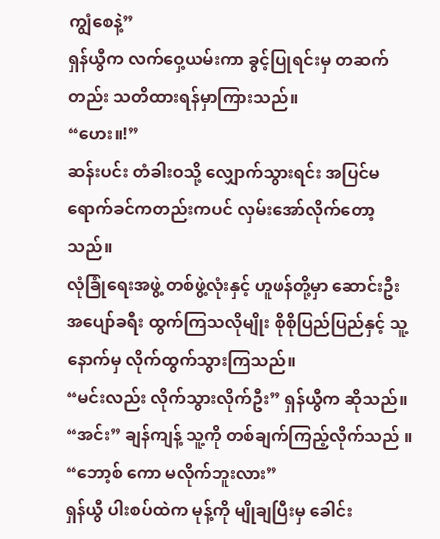ကျွံစေနဲ့”
ရှန်ယွီက လက်ဝှေ့ယမ်းကာ ခွင့်ပြုရင်းမှ တဆက်တည်း သတိထားရန်မှာကြားသည်။
“ဟေး။!”
ဆန်းပင်း တံခါးဝသို့ လျှောက်သွားရင်း အပြင်မရောက်ခင်ကတည်းကပင် လှမ်းအော်လိုက်တော့သည်။
လုံခြုံရေးအဖွဲ့ တစ်ဖွဲ့လုံးနှင့် ဟူဖန်တို့မှာ ဆောင်းဦး အပျော်ခရီး ထွက်ကြသလိုမျိုး စိုစိုပြည်ပြည်နှင့် သူ့နောက်မှ လိုက်ထွက်သွားကြသည်။
“မင်းလည်း လိုက်သွားလိုက်ဦး” ရှန်ယွီက ဆိုသည်။
“အင်း” ချန်ကျန့် သူ့ကို တစ်ချက်ကြည့်လိုက်သည် ။
“ဘော့စ် ကော မလိုက်ဘူးလား”
ရှန်ယွီ ပါးစပ်ထဲက မုန့်ကို မျိုချပြီးမှ ခေါင်း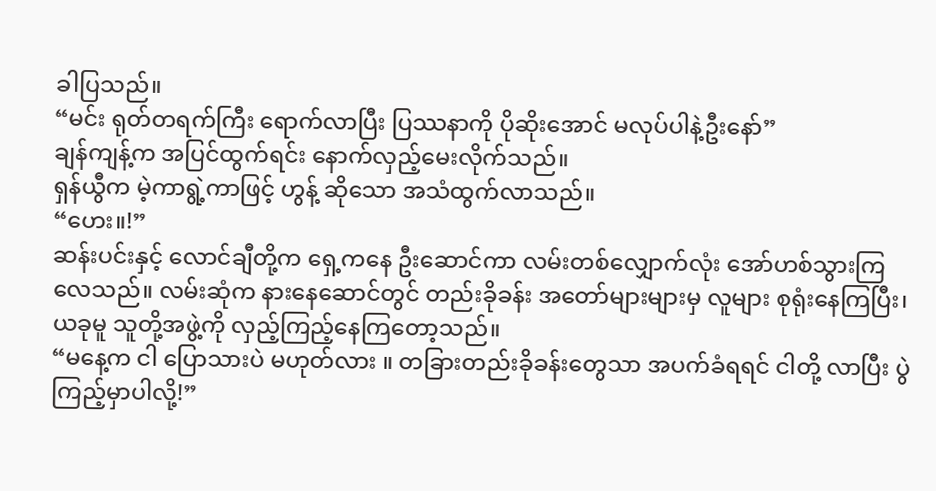ခါပြသည်။
“မင်း ရုတ်တရက်ကြီး ရောက်လာပြီး ပြဿနာကို ပိုဆိုးအောင် မလုပ်ပါနဲ့ဦးနော်”
ချန်ကျန့်က အပြင်ထွက်ရင်း နောက်လှည့်မေးလိုက်သည်။
ရှန်ယွီက မဲ့ကာရွဲ့ကာဖြင့် ဟွန့် ဆိုသော အသံထွက်လာသည်။
“ဟေး။!”
ဆန်းပင်းနှင့် လောင်ချီတို့က ရှေ့ကနေ ဦးဆောင်ကာ လမ်းတစ်လျှောက်လုံး အော်ဟစ်သွားကြလေသည်။ လမ်းဆုံက နားနေဆောင်တွင် တည်းခိုခန်း အတော်များများမှ လူများ စုရုံးနေကြပြီး၊ ယခုမူ သူတို့အဖွဲ့ကို လှည့်ကြည့်နေကြတော့သည်။
“မနေ့က ငါ ပြောသားပဲ မဟုတ်လား ။ တခြားတည်းခိုခန်းတွေသာ အပက်ခံရရင် ငါတို့ လာပြီး ပွဲကြည့်မှာပါလို့!”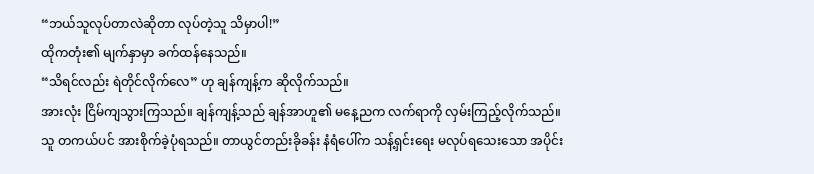“ဘယ်သူလုပ်တာလဲဆိုတာ လုပ်တဲ့သူ သိမှာပါ!”
ထိုကတုံး၏ မျက်နှာမှာ ခက်ထန်နေသည်။
“သိရင်လည်း ရဲတိုင်လိုက်လေ” ဟု ချန်ကျန့်က ဆိုလိုက်သည်။
အားလုံး ငြိမ်ကျသွားကြသည်။ ချန်ကျန့်သည် ချန်အာဟူ၏ မနေ့ညက လက်ရာကို လှမ်းကြည့်လိုက်သည်။ သူ တကယ်ပင် အားစိုက်ခဲ့ပုံရသည်။ တာယွင်တည်းခိုခန်း နံရံပေါ်က သန့်ရှင်းရေး မလုပ်ရသေးသော အပိုင်း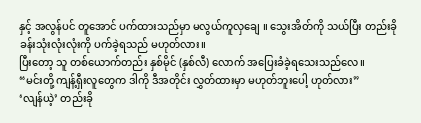နှင့် အလွန်ပင် တူအောင် ပက်ထားသည်မှာ မလွယ်ကူလှချေ ။ သွေးအိတ်ကို သယ်ပြီး တည်းခိုခန်းသုံးလုံးလုံးကို ပက်ခဲ့ရသည် မဟုတ်လား။
ပြီးတော့ သူ တစ်ယောက်တည်း နှစ်မိုင် (နှစ်လီ) လောက် အပြေးခံခဲ့ရသေးသည်လေ။
“မင်းတို့ ကျန့်ရှီးလူတွေက ဒါကို ဒီအတိုင်း လွှတ်ထားမှာ မဟုတ်ဘူးပေါ့ ဟုတ်လား”
‘လျန်ယဲ့’ တည်းခို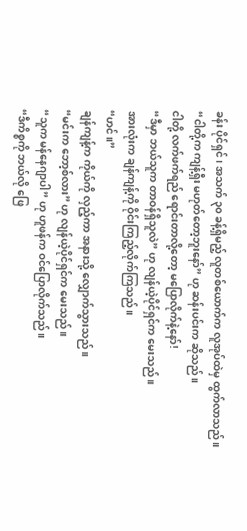ခန်း ပိုင်ရှင်၊ အသက် ၃၀ ခန့်ရှိမည့် လူတစ်ယောက်က လူအုပ်ထဲမှ ထွက်လာသည်။
“ငါတို့က ကျန့်ရှီး မဟုတ်တော့ဘူးနော်” ဟု ဆန်းပင်းက ဆိုသည်။
ငါတို့ လက်ဖက်ရည် ရောင်းတာလို့တော့ မပြောလိုက်နဲ့နော်!
“ဒီမှာ ဘယ်သူက တာဝန်ရှိသူလဲ” ဟု လျန်ယဲ့ပိုင်ရှင်က မေးသည်။
အားလုံးက ချန်ကျန့်ကို ဝိုင်းကြည့်လိုက်ကြသည်။
“ဟင်။”
ချန်ကျန့်က ကိုယ်ကို လှည့်ကာ အနားသို့ လျှောက်သွားသည်။
“မင်းက ဘော့စ်လား” ဟု လျန်ယဲ့ပိုင်ရှင်က မေးသည်။
“သူက မန်နေဂျာပါ” ဟု ဟူဖန်က ဝင်ပြောလိုက်သည်။
“ဒီကိစ္စကို ဘယ်လို ဖြေ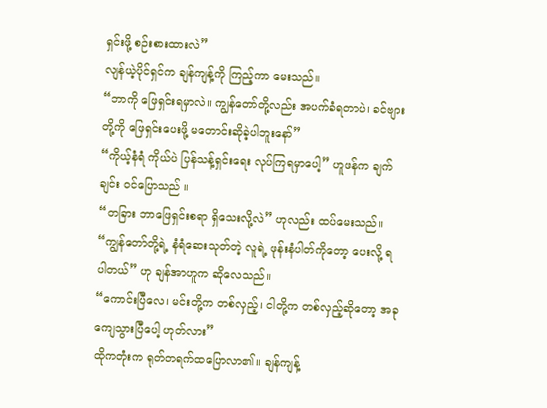ရှင်းဖို့ စဉ်းစားထားလဲ”
လျန်ယဲ့ပိုင်ရှင်က ချန်ကျန့်ကို ကြည့်ကာ မေးသည်။
“ဘာကို ဖြေရှင်းရမှာလဲ။ ကျွန်တော်တို့လည်း အပက်ခံရတာပဲ၊ ခင်ဗျားတို့ကို ဖြေရှင်းပေးဖို့ မတောင်းဆိုခဲ့ပါဘူးနော်”
“ကိုယ့်နံရံ ကိုယ်ပဲ ပြန်သန့်ရှင်းရေး လုပ်ကြရမှာပေါ့” ဟူဖန်က ချက်ချင်း ဝင်ပြောသည် ။
“တခြား ဘာဖြေရှင်းစရာ ရှိသေးလို့လဲ” ဟုလည်း ထပ်မေးသည်။
“ကျွန်တော်တို့ရဲ့ နံရံဆေးသုတ်တဲ့ လူရဲ့ ဖုန်းနံပါတ်ကိုတော့ ပေးလို့ ရပါတယ်” ဟု ချန်အာဟူက ဆိုလေသည်။
“ကောင်းပြီလေ၊ မင်းတို့က တစ်လှည့်၊ ငါတို့က တစ်လှည့်ဆိုတော့ အခု ကျေသွားပြီပေါ့ ဟုတ်လား”
ထိုကတုံးက ရုတ်တရက်ထပြောလာ၏။ ချန်ကျန့်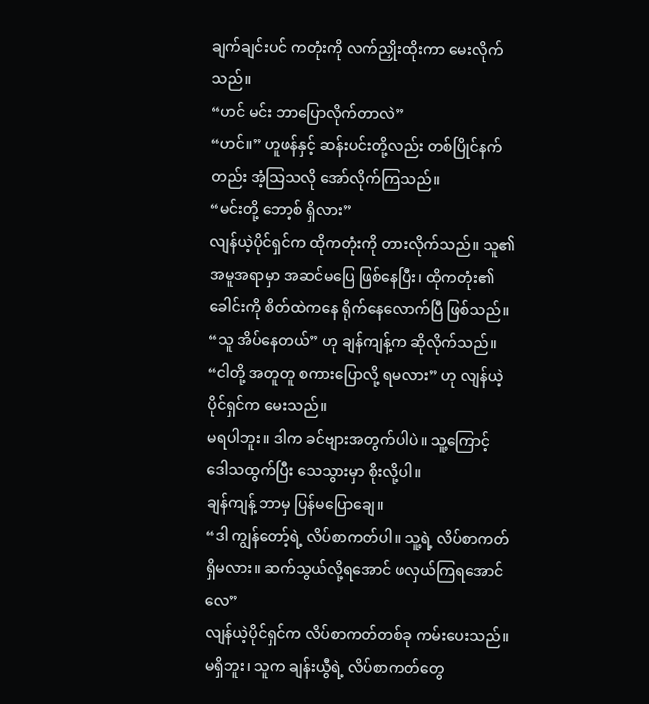ချက်ချင်းပင် ကတုံးကို လက်ညှိုးထိုးကာ မေးလိုက်သည်။
“ဟင် မင်း ဘာပြောလိုက်တာလဲ”
“ဟင်။” ဟူဖန်နှင့် ဆန်းပင်းတို့လည်း တစ်ပြိုင်နက်တည်း အံ့သြသလို အော်လိုက်ကြသည်။
“မင်းတို့ ဘော့စ် ရှိလား”
လျန်ယဲ့ပိုင်ရှင်က ထိုကတုံးကို တားလိုက်သည်။ သူ၏ အမူအရာမှာ အဆင်မပြေ ဖြစ်နေပြီး၊ ထိုကတုံး၏ ခေါင်းကို စိတ်ထဲကနေ ရိုက်နေလောက်ပြီ ဖြစ်သည်။
“သူ အိပ်နေတယ်” ဟု ချန်ကျန့်က ဆိုလိုက်သည်။
“ငါတို့ အတူတူ စကားပြောလို့ ရမလား” ဟု လျန်ယဲ့ပိုင်ရှင်က မေးသည်။
မရပါဘူး။ ဒါက ခင်ဗျားအတွက်ပါပဲ။ သူ့ကြောင့် ဒေါသထွက်ပြီး သေသွားမှာ စိုးလို့ပါ။
ချန်ကျန့် ဘာမှ ပြန်မပြောချေ။
“ဒါ ကျွန်တော့်ရဲ့ လိပ်စာကတ်ပါ။ သူ့ရဲ့ လိပ်စာကတ် ရှိမလား။ ဆက်သွယ်လို့ရအောင် ဖလှယ်ကြရအောင်လေ”
လျန်ယဲ့ပိုင်ရှင်က လိပ်စာကတ်တစ်ခု ကမ်းပေးသည်။
မရှိဘူး၊ သူက ချန်းယွီရဲ့ လိပ်စာကတ်တွေ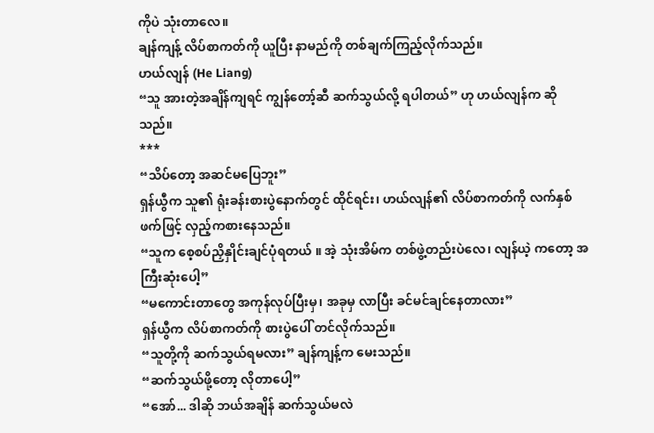ကိုပဲ သုံးတာလေ။
ချန်ကျန့် လိပ်စာကတ်ကို ယူပြီး နာမည်ကို တစ်ချက်ကြည့်လိုက်သည်။
ဟယ်လျန် (He Liang)
“သူ အားတဲ့အချိန်ကျရင် ကျွန်တော့်ဆီ ဆက်သွယ်လို့ ရပါတယ်” ဟု ဟယ်လျန်က ဆိုသည်။
***
“သိပ်တော့ အဆင်မပြေဘူး”
ရှန်ယွီက သူ၏ ရုံးခန်းစားပွဲနောက်တွင် ထိုင်ရင်း၊ ဟယ်လျန်၏ လိပ်စာကတ်ကို လက်နှစ်ဖက်ဖြင့် လှည့်ကစားနေသည်။
“သူက စေ့စပ်ညှိနှိုင်းချင်ပုံရတယ် ။ အဲ့ သုံးအိမ်က တစ်ဖွဲ့တည်းပဲလေ၊ လျန်ယဲ့ ကတော့ အကြီးဆုံးပေါ့”
“မကောင်းတာတွေ အကုန်လုပ်ပြီးမှ၊ အခုမှ လာပြီး ခင်မင်ချင်နေတာလား”
ရှန်ယွီက လိပ်စာကတ်ကို စားပွဲပေါ် တင်လိုက်သည်။
“သူတို့ကို ဆက်သွယ်ရမလား” ချန်ကျန့်က မေးသည်။
“ဆက်သွယ်ဖို့တော့ လိုတာပေါ့”
“အော်... ဒါဆို ဘယ်အချိန် ဆက်သွယ်မလဲ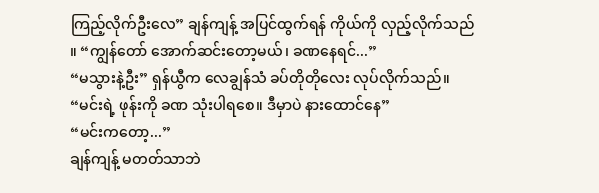ကြည့်လိုက်ဦးလေ” ချန်ကျန့် အပြင်ထွက်ရန် ကိုယ်ကို လှည့်လိုက်သည် ။ “ကျွန်တော် အောက်ဆင်းတော့မယ်၊ ခဏနေရင်...”
“မသွားနဲ့ဦး” ရှန်ယွီက လေချွန်သံ ခပ်တိုတိုလေး လုပ်လိုက်သည်။
“မင်းရဲ့ ဖုန်းကို ခဏ သုံးပါရစေ။ ဒီမှာပဲ နားထောင်နေ”
“မင်းကတော့...”
ချန်ကျန့် မတတ်သာဘဲ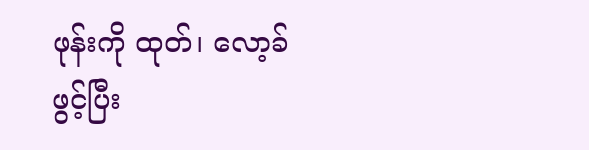ဖုန်းကို ထုတ်၊ လော့ခ်ဖွင့်ပြီး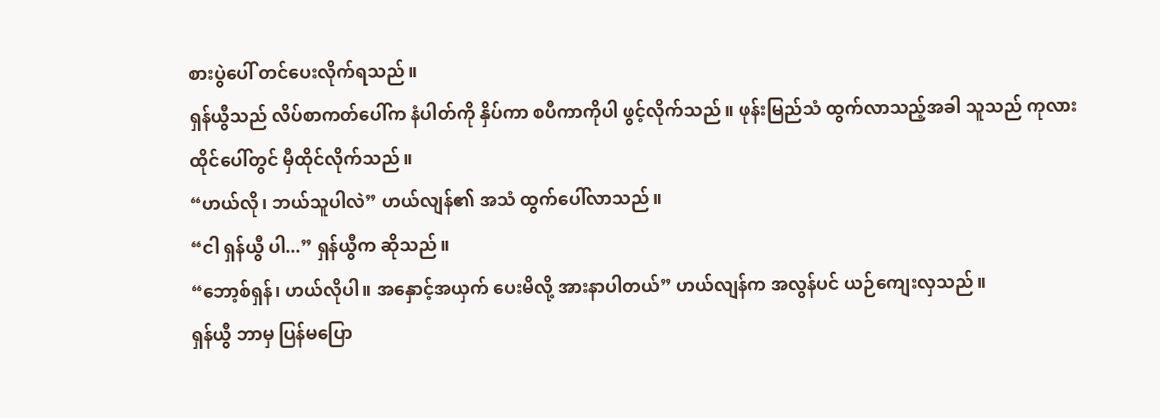စားပွဲပေါ် တင်ပေးလိုက်ရသည်။
ရှန်ယွီသည် လိပ်စာကတ်ပေါ်က နံပါတ်ကို နှိပ်ကာ စပီကာကိုပါ ဖွင့်လိုက်သည်။ ဖုန်းမြည်သံ ထွက်လာသည့်အခါ သူသည် ကုလားထိုင်ပေါ်တွင် မှီထိုင်လိုက်သည်။
“ဟယ်လို၊ ဘယ်သူပါလဲ” ဟယ်လျန်၏ အသံ ထွက်ပေါ်လာသည်။
“ငါ ရှန်ယွီ ပါ...” ရှန်ယွီက ဆိုသည်။
“ဘော့စ်ရှန်၊ ဟယ်လိုပါ။ အနှောင့်အယှက် ပေးမိလို့ အားနာပါတယ်” ဟယ်လျန်က အလွန်ပင် ယဉ်ကျေးလှသည်။
ရှန်ယွီ ဘာမှ ပြန်မပြော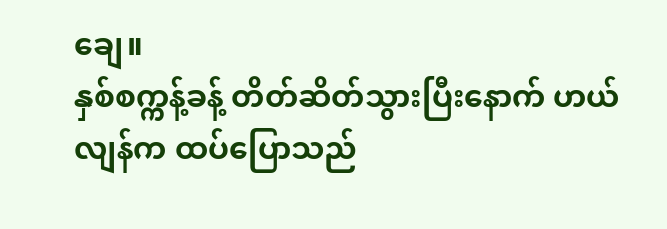ချေ။
နှစ်စက္ကန့်ခန့် တိတ်ဆိတ်သွားပြီးနောက် ဟယ်လျန်က ထပ်ပြောသည်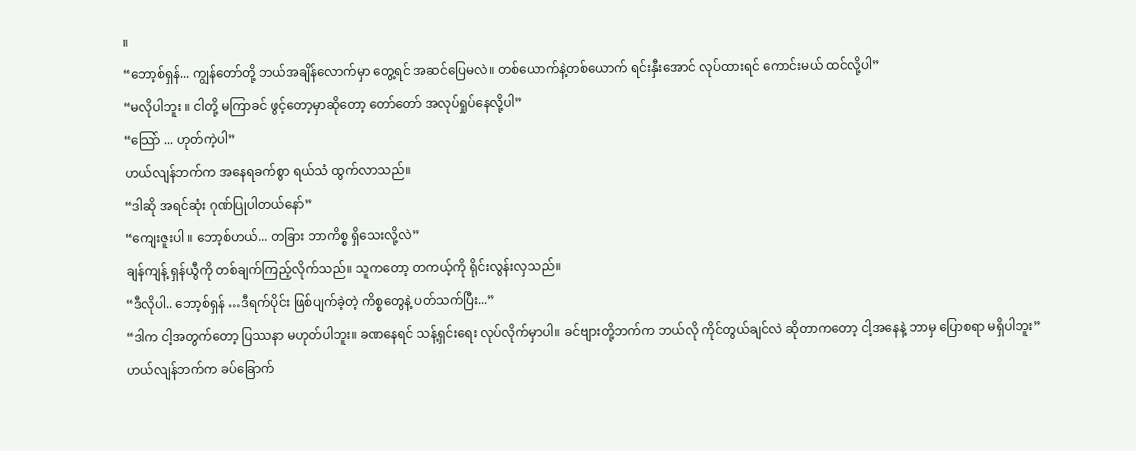။
“ဘော့စ်ရှန်... ကျွန်တော်တို့ ဘယ်အချိန်လောက်မှာ တွေ့ရင် အဆင်ပြေမလဲ။ တစ်ယောက်နဲ့တစ်ယောက် ရင်းနှီးအောင် လုပ်ထားရင် ကောင်းမယ် ထင်လို့ပါ”
“မလိုပါဘူး ။ ငါတို့ မကြာခင် ဖွင့်တော့မှာဆိုတော့ တော်တော် အလုပ်ရှုပ်နေလို့ပါ”
“သြော် ... ဟုတ်ကဲ့ပါ”
ဟယ်လျန်ဘက်က အနေရခက်စွာ ရယ်သံ ထွက်လာသည်။
“ဒါဆို အရင်ဆုံး ဂုဏ်ပြုပါတယ်နော်”
“ကျေးဇူးပါ ။ ဘော့စ်ဟယ်... တခြား ဘာကိစ္စ ရှိသေးလို့လဲ”
ချန်ကျန့် ရှန်ယွီကို တစ်ချက်ကြည့်လိုက်သည်။ သူကတော့ တကယ့်ကို ရိုင်းလွန်းလှသည်။
“ဒီလိုပါ.. ဘော့စ်ရှန် …ဒီရက်ပိုင်း ဖြစ်ပျက်ခဲ့တဲ့ ကိစ္စတွေနဲ့ ပတ်သက်ပြီး...”
“ဒါက ငါ့အတွက်တော့ ပြဿနာ မဟုတ်ပါဘူး။ ခဏနေရင် သန့်ရှင်းရေး လုပ်လိုက်မှာပါ။ ခင်ဗျားတို့ဘက်က ဘယ်လို ကိုင်တွယ်ချင်လဲ ဆိုတာကတော့ ငါ့အနေနဲ့ ဘာမှ ပြောစရာ မရှိပါဘူး”
ဟယ်လျန်ဘက်က ခပ်ခြောက်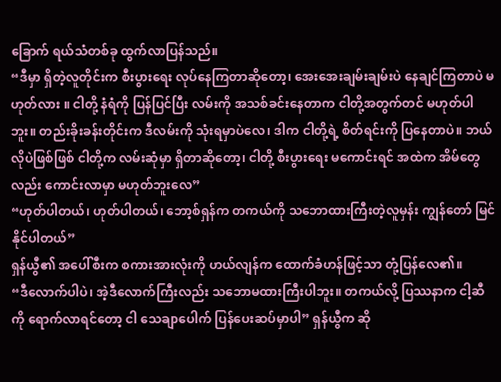ခြောက် ရယ်သံတစ်ခု ထွက်လာပြန်သည်။
“ဒီမှာ ရှိတဲ့လူတိုင်းက စီးပွားရေး လုပ်နေကြတာဆိုတော့၊ အေးအေးချမ်းချမ်းပဲ နေချင်ကြတာပဲ မဟုတ်လား ။ ငါတို့ နံရံကို ပြန်ပြင်ပြီး လမ်းကို အသစ်ခင်းနေတာက ငါတို့အတွက်တင် မဟုတ်ပါဘူး။ တည်းခိုးခန်းတိုင်းက ဒီလမ်းကို သုံးရမှာပဲလေ၊ ဒါက ငါတို့ရဲ့ စိတ်ရင်းကို ပြနေတာပဲ။ ဘယ်လိုပဲဖြစ်ဖြစ် ငါတို့က လမ်းဆုံမှာ ရှိတာဆိုတော့၊ ငါတို့ စီးပွားရေး မကောင်းရင် အထဲက အိမ်တွေလည်း ကောင်းလာမှာ မဟုတ်ဘူးလေ”
“ဟုတ်ပါတယ်၊ ဟုတ်ပါတယ်၊ ဘော့စ်ရှန်က တကယ်ကို သဘောထားကြီးတဲ့လူမှန်း ကျွန်တော် မြင်နိုင်ပါတယ်”
ရှန်ယွီ၏ အပေါ်စီးက စကားအားလုံးကို ဟယ်လျန်က ထောက်ခံဟန်ဖြင့်သာ တုံ့ပြန်လေ၏။
“ဒီလောက်ပါပဲ၊ အဲ့ဒီလောက်ကြီးလည်း သဘောမထားကြီးပါဘူး။ တကယ်လို့ ပြဿနာက ငါ့ဆီကို ရောက်လာရင်တော့ ငါ သေချာပေါက် ပြန်ပေးဆပ်မှာပါ” ရှန်ယွီက ဆို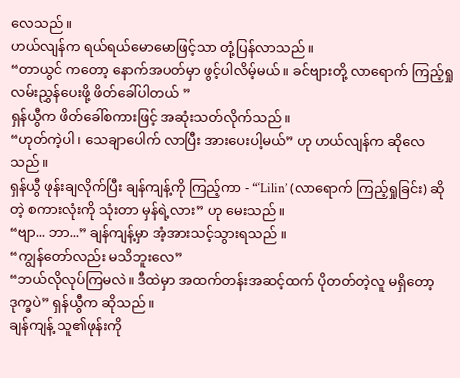လေသည်။
ဟယ်လျန်က ရယ်ရယ်မောမောဖြင့်သာ တုံ့ပြန်လာသည်။
“တာယွင် ကတော့ နောက်အပတ်မှာ ဖွင့်ပါလိမ့်မယ်။ ခင်ဗျားတို့ လာရောက် ကြည့်ရှု လမ်းညွှန်ပေးဖို့ ဖိတ်ခေါ်ပါတယ် ”
ရှန်ယွီက ဖိတ်ခေါ်စကားဖြင့် အဆုံးသတ်လိုက်သည်။
“ဟုတ်ကဲ့ပါ၊ သေချာပေါက် လာပြီး အားပေးပါ့မယ်” ဟု ဟယ်လျန်က ဆိုလေသည်။
ရှန်ယွီ ဖုန်းချလိုက်ပြီး ချန်ကျန့်ကို ကြည့်ကာ - “‘Lilin’ (လာရောက် ကြည့်ရှုခြင်း) ဆိုတဲ့ စကားလုံးကို သုံးတာ မှန်ရဲ့လား” ဟု မေးသည်။
“ဗျာ... ဘာ...” ချန်ကျန့်မှာ အံ့အားသင့်သွားရသည် ။
“ကျွန်တော်လည်း မသိဘူးလေ”
“ဘယ်လိုလုပ်ကြမလဲ။ ဒီထဲမှာ အထက်တန်းအဆင့်ထက် ပိုတတ်တဲ့လူ မရှိတော့ ဒုက္ခပဲ” ရှန်ယွီက ဆိုသည်။
ချန်ကျန့် သူ၏ဖုန်းကို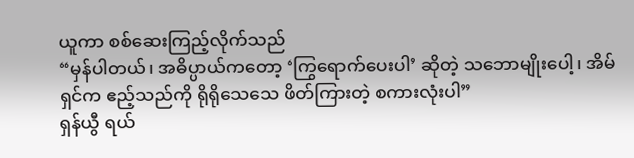ယူကာ စစ်ဆေးကြည့်လိုက်သည်
“မှန်ပါတယ်၊ အဓိပ္ပာယ်ကတော့ ‘ကြွရောက်ပေးပါ’ ဆိုတဲ့ သဘောမျိုးပေါ့၊ အိမ်ရှင်က ဧည့်သည်ကို ရိုရိုသေသေ ဖိတ်ကြားတဲ့ စကားလုံးပါ”
ရှန်ယွီ ရယ်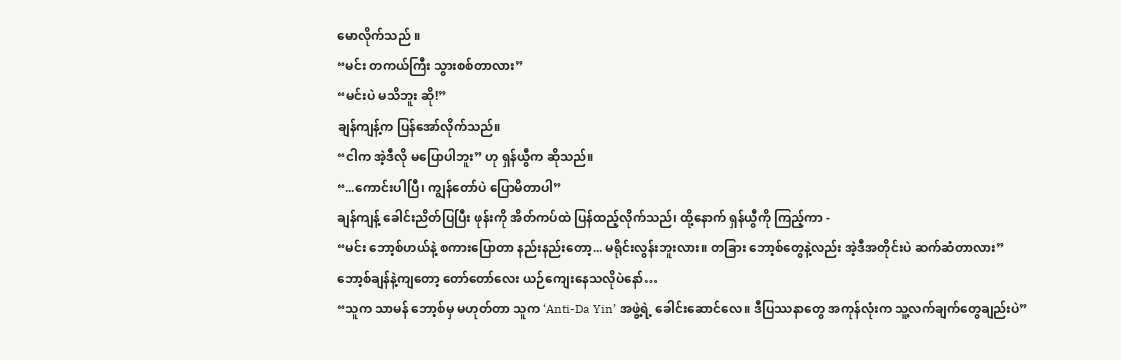မောလိုက်သည် ။
“မင်း တကယ်ကြီး သွားစစ်တာလား”
“မင်းပဲ မသိဘူး ဆို!”
ချန်ကျန့်က ပြန်အော်လိုက်သည်။
“ငါက အဲ့ဒီလို မပြောပါဘူး” ဟု ရှန်ယွီက ဆိုသည်။
“...ကောင်းပါပြီ၊ ကျွန်တော်ပဲ ပြောမိတာပါ”
ချန်ကျန့် ခေါင်းညိတ်ပြပြီး ဖုန်းကို အိတ်ကပ်ထဲ ပြန်ထည့်လိုက်သည်၊ ထို့နောက် ရှန်ယွီကို ကြည့်ကာ -
“မင်း ဘော့စ်ဟယ်နဲ့ စကားပြောတာ နည်းနည်းတော့... မရိုင်းလွန်းဘူးလား။ တခြား ဘော့စ်တွေနဲ့လည်း အဲ့ဒီအတိုင်းပဲ ဆက်ဆံတာလား”
ဘော့စ်ချန်နဲ့ကျတော့ တော်တော်လေး ယဉ်ကျေးနေသလိုပဲနော်…
“သူက သာမန် ဘော့စ်မှ မဟုတ်တာ သူက ‘Anti-Da Yin’ အဖွဲ့ရဲ့ ခေါင်းဆောင်လေ။ ဒီပြဿနာတွေ အကုန်လုံးက သူ့လက်ချက်တွေချည်းပဲ”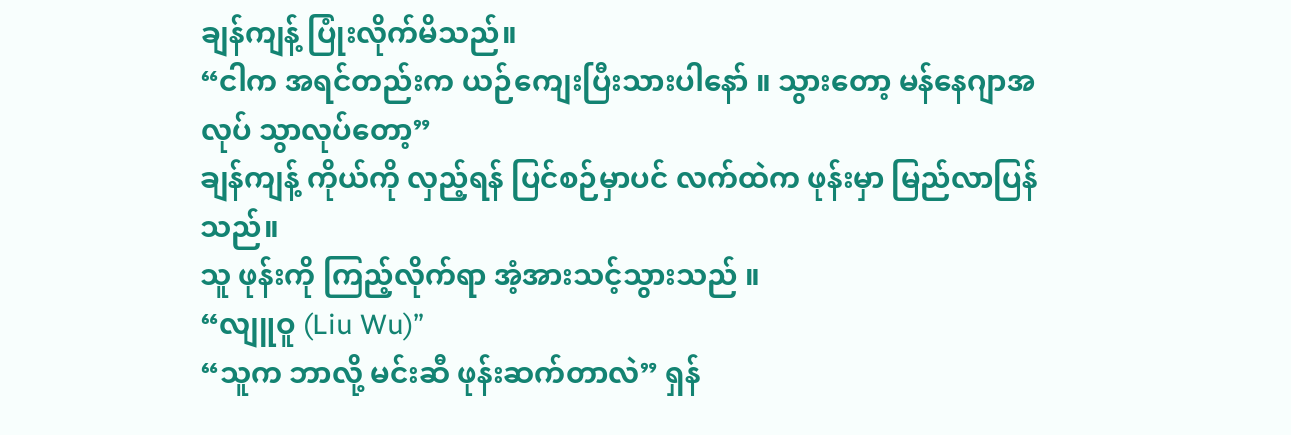ချန်ကျန့် ပြုံးလိုက်မိသည်။
“ငါက အရင်တည်းက ယဉ်ကျေးပြီးသားပါနော် ။ သွားတော့ မန်နေဂျာအလုပ် သွာလုပ်တော့”
ချန်ကျန့် ကိုယ်ကို လှည့်ရန် ပြင်စဉ်မှာပင် လက်ထဲက ဖုန်းမှာ မြည်လာပြန်သည်။
သူ ဖုန်းကို ကြည့်လိုက်ရာ အံ့အားသင့်သွားသည် ။
“လျူဝူ (Liu Wu)”
“သူက ဘာလို့ မင်းဆီ ဖုန်းဆက်တာလဲ” ရှန်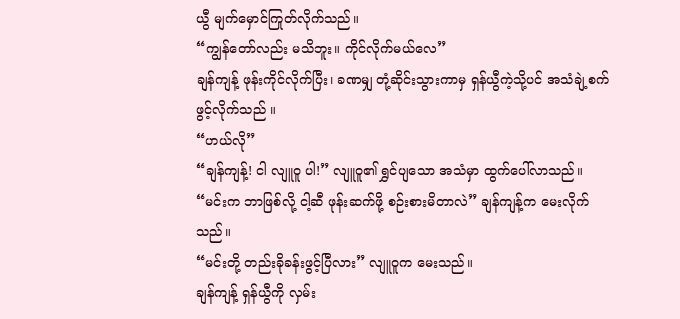ယွီ မျက်မှောင်ကြုတ်လိုက်သည်။
“ကျွန်တော်လည်း မသိဘူး။ ကိုင်လိုက်မယ်လေ”
ချန်ကျန့် ဖုန်းကိုင်လိုက်ပြီး၊ ခဏမျှ တုံ့ဆိုင်းသွားကာမှ ရှန်ယွီကဲ့သို့ပင် အသံချဲ့စက် ဖွင့်လိုက်သည် ။
“ဟယ်လို”
“ချန်ကျန့်! ငါ လျူဝူ ပါ!” လျူဝူ၏ ရွှင်ပျသော အသံမှာ ထွက်ပေါ်လာသည်။
“မင်းက ဘာဖြစ်လို့ ငါ့ဆီ ဖုန်းဆက်ဖို့ စဉ်းစားမိတာလဲ” ချန်ကျန့်က မေးလိုက်သည်။
“မင်းတို့ တည်းခိုခန်းဖွင့်ပြီလား” လျူဝူက မေးသည်။
ချန်ကျန့် ရှန်ယွီကို လှမ်း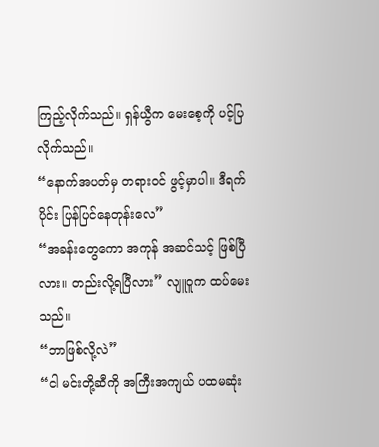ကြည့်လိုက်သည်။ ရှန်ယွီက မေးစေ့ကို ပင့်ပြလိုက်သည်။
“နောက်အပတ်မှ တရားဝင် ဖွင့်မှာပါ။ ဒီရက်ပိုင်း ပြန်ပြင်နေတုန်းလေ”
“အခန်းတွေကော အကုန် အဆင်သင့် ဖြစ်ပြီလား။ တည်းလို့ရပြီလား” လျူဝူက ထပ်မေးသည်။
“ဘာဖြစ်လို့လဲ”
“ငါ မင်းတို့ဆီကို အကြီးအကျယ် ပထမဆုံး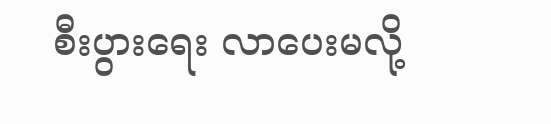စီးပွားရေး လာပေးမလို့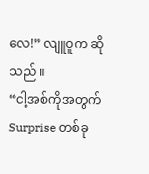လေ!” လျူဝူက ဆိုသည် ။
“ငါ့အစ်ကိုအတွက် Surprise တစ်ခု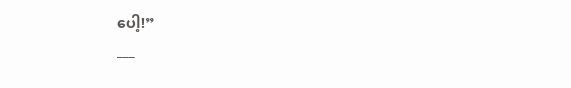ပေါ့!”
___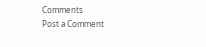Comments
Post a Comment